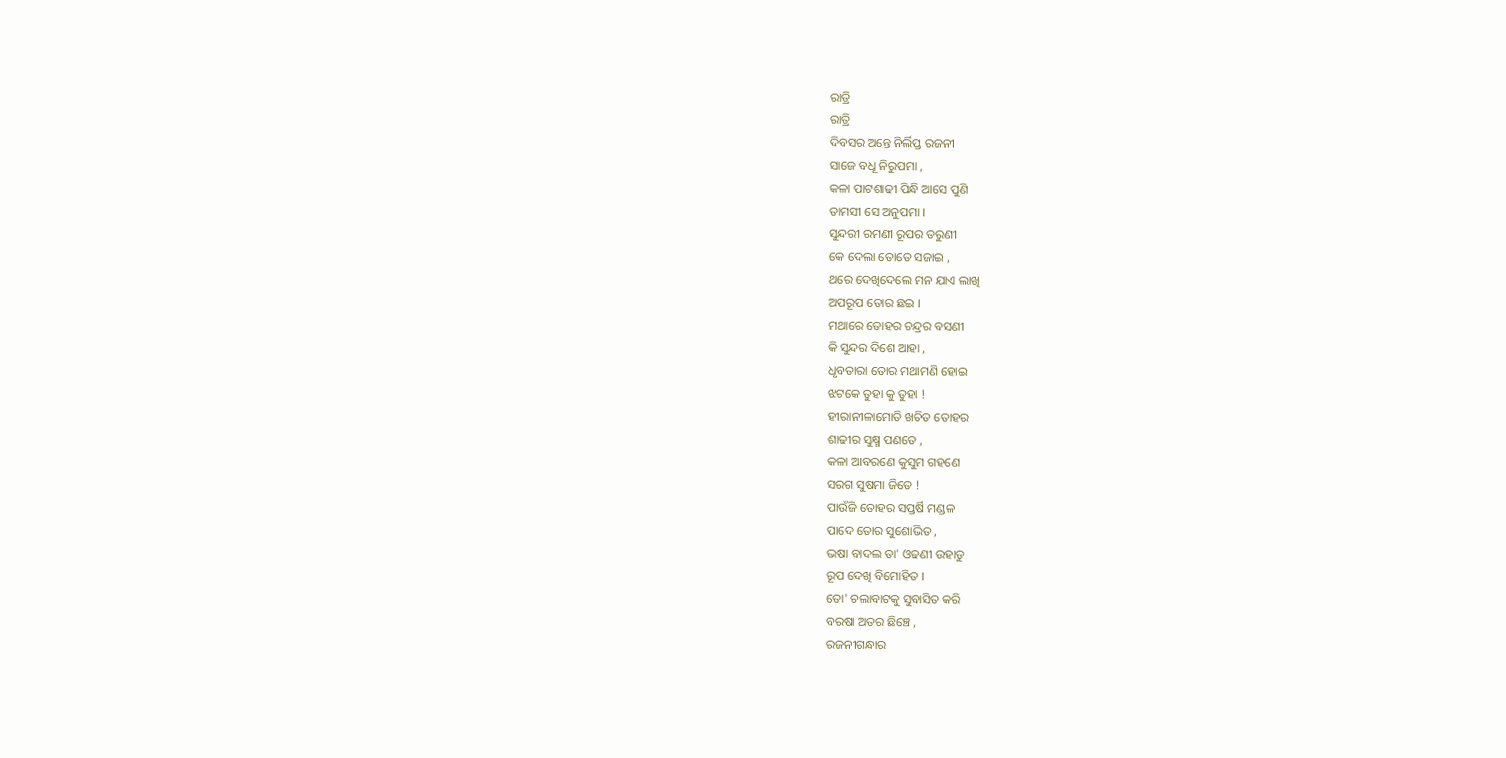ରାତ୍ରି
ରାତ୍ରି
ଦିବସର ଅନ୍ତେ ନିର୍ଲିପ୍ତ ରଜନୀ
ସାଜେ ବଧୂ ନିରୁପମା ,
କଳା ପାଟଶାଢୀ ପିନ୍ଧି ଆସେ ପୁଣି
ତାମସୀ ସେ ଅନୁପମା ।
ସୁନ୍ଦରୀ ରମଣୀ ରୂପର ତରୁଣୀ
କେ ଦେଲା ତୋତେ ସଜାଇ ,
ଥରେ ଦେଖିଦେଲେ ମନ ଯାଏ ଲାଖି
ଅପରୂପ ତୋର ଛଇ ।
ମଥାରେ ତୋହର ଚନ୍ଦ୍ରର ବସଣୀ
କି ସୁନ୍ଦର ଦିଶେ ଆହା ,
ଧୃବତାରା ତୋର ମଥାମଣି ହୋଇ
ଝଟକେ ତୁହା କୁ ତୁହା !
ହୀରାନୀଳାମୋତି ଖଚିତ ତୋହର
ଶାଢୀର ସୁକ୍ଷ୍ମ ପଣତେ ,
କଳା ଆବରଣେ କୁସୁମ ଗହଣେ
ସରଗ ସୁଷମା ଜିତେ !
ପାଉଁଜି ତୋହର ସପ୍ତର୍ଷି ମଣ୍ଡଳ
ପାଦେ ତୋର ସୁଶୋଭିତ ,
ଭଷା ବାଦଲ ତା' ଓଢଣୀ ଉହାଡୁ
ରୂପ ଦେଖି ବିମୋହିତ ।
ତୋ' ଚଲାବାଟକୁ ସୁବାସିତ କରି
ବରଷା ଅତର ଛିଞ୍ଚେ ,
ରଜନୀଗନ୍ଧାର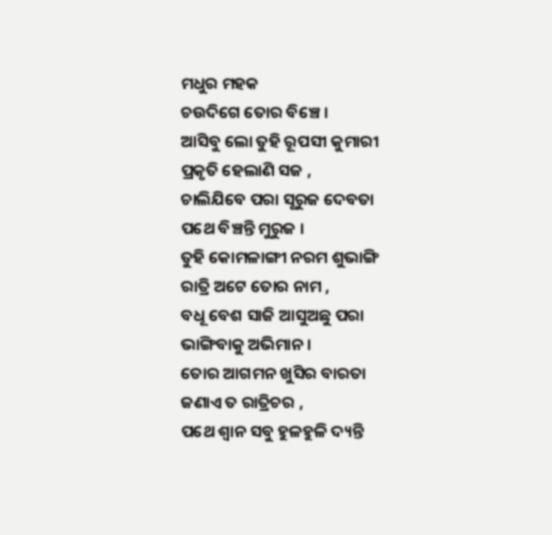ମଧୁର ମହକ
ଚଉଦିଗେ ତୋର ବିଞ୍ଚେ ।
ଆସିବୁ ଲୋ ତୁହି ରୂପସୀ କୁମାରୀ
ପ୍ରକୃତି ହେଲାଣି ସଜ ,
ଚାଲିଯିବେ ପରା ସୂରୁଜ ଦେବତା
ପଥେ ବିଞ୍ଚନ୍ତି ମୁରୁଜ ।
ତୁହି କୋମଳାଙ୍ଗୀ ନରମ ଶୁଭାଙ୍ଗି
ରାତ୍ରି ଅଟେ ତୋର ନାମ ,
ବଧୂ ବେଶ ସାଜି ଆସୁଅଛୁ ପରା
ଭାଙ୍ଗିବାକୁ ଅଭିମାନ ।
ତୋର ଆଗମନ ଖୁସିର ବାରତା
ଜଣାଏ ତ ରାତ୍ରିଚର ,
ପଥେ ଶ୍ବାନ ସବୁ ହୁଳହୁଳି ଦ୍ୟନ୍ତି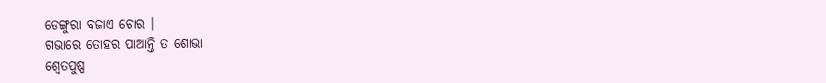ଡେଙ୍ଗୁରା ବଜାଏ ଚୋର ।
ଗଭାରେ ତୋହର ପାଆନ୍ତି ତ ଶୋଭା
ଶ୍ବେତପୁଷ୍ପ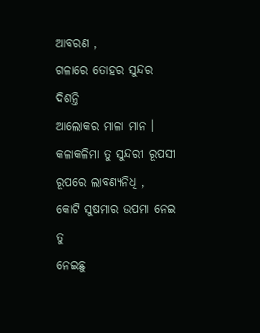ଆବରଣ ,
ଗଳାରେ ତୋହର ସୁନ୍ଦର ଦିଶନ୍ତି
ଆଲୋକର ମାଳା ମାନ ।
କଳାକଳିମା ତୁ ସୁନ୍ଦରୀ ରୂପସୀ
ରୂପରେ ଲାବଣ୍ଯନିଧି ,
କୋଟି ସୁଷମାର ଉପମା ନେଇ ତୁ
ନେଇଛୁ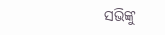ସଭିଙ୍କୁ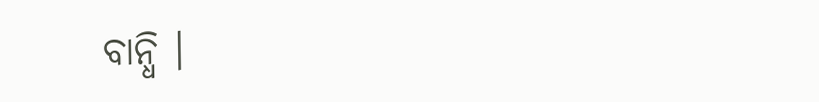ବାନ୍ଧି ।